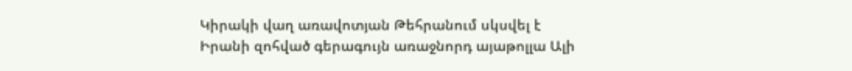Կիրակի վաղ առավոտյան Թեհրանում սկսվել է Իրանի զոհված գերագույն առաջնորդ այաթոլլա Ալի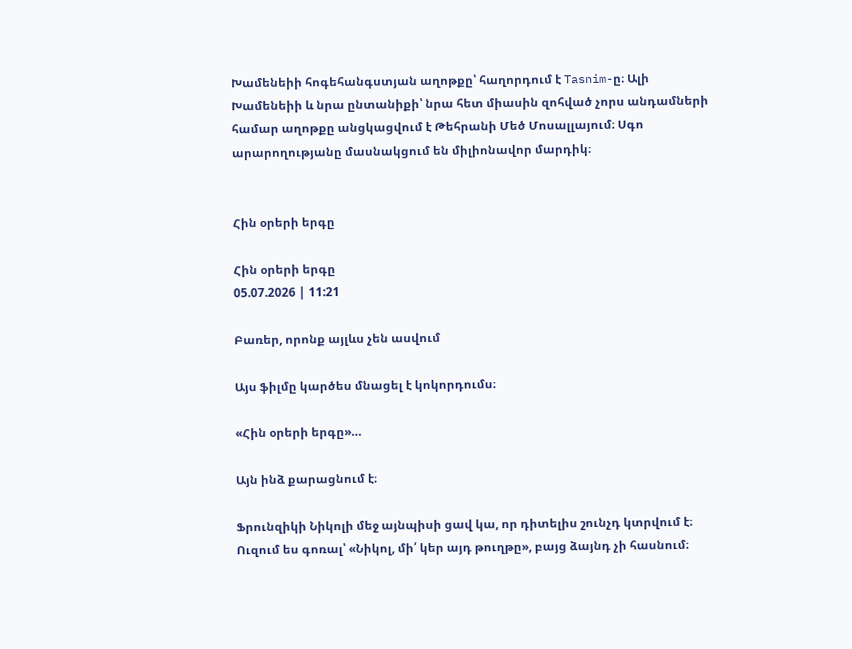Խամենեիի հոգեհանգստյան աղոթքը՝ հաղորդում է Tasnim-ը։ Ալի Խամենեիի և նրա ընտանիքի՝ նրա հետ միասին զոհված չորս անդամների համար աղոթքը անցկացվում է Թեհրանի Մեծ Մոսալլայում։ Սգո արարողությանը մասնակցում են միլիոնավոր մարդիկ։


Հին օրերի երգը

Հին օրերի երգը
05.07.2026 | 11:21

Բառեր, որոնք այլևս չեն ասվում

Այս ֆիլմը կարծես մնացել է կոկորդումս։

«Հին օրերի երգը»…

Այն ինձ քարացնում է։

Ֆրունզիկի Նիկոլի մեջ այնպիսի ցավ կա, որ դիտելիս շունչդ կտրվում է։ Ուզում ես գոռալ՝ «Նիկոլ, մի՛ կեր այդ թուղթը», բայց ձայնդ չի հասնում։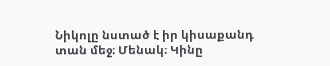Նիկոլը նստած է իր կիսաքանդ տան մեջ։ Մենակ։ Կինը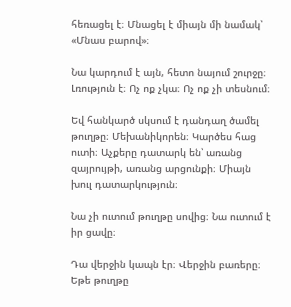հեռացել է։ Մնացել է միայն մի նամակ՝ «Մնաս բարով»։

Նա կարդում է այն, հետո նայում շուրջը։ Լռություն է։ Ոչ ոք չկա։ Ոչ ոք չի տեսնում։

Եվ հանկարծ սկսում է դանդաղ ծամել թուղթը։ Մեխանիկորեն։ Կարծես հաց ուտի։ Աչքերը դատարկ են՝ առանց զայրույթի, առանց արցունքի։ Միայն խուլ դատարկություն։

Նա չի ուտում թուղթը սովից։ Նա ուտում է իր ցավը։

Դա վերջին կապն էր։ Վերջին բառերը։ Եթե թուղթը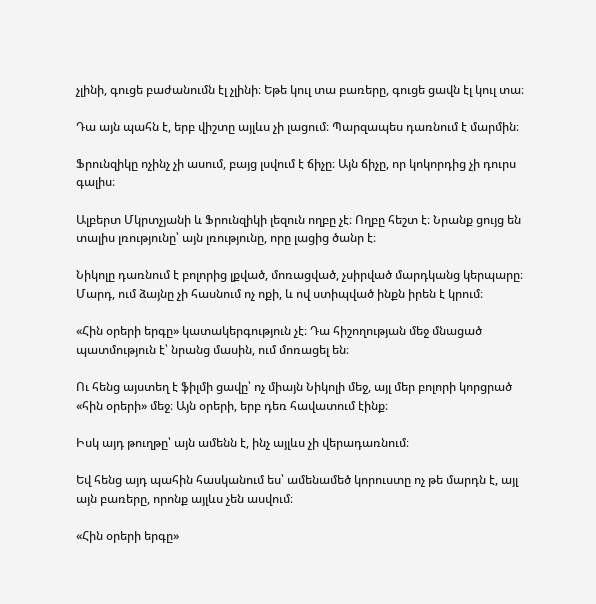չլինի, գուցե բաժանումն էլ չլինի։ Եթե կուլ տա բառերը, գուցե ցավն էլ կուլ տա։

Դա այն պահն է, երբ վիշտը այլևս չի լացում։ Պարզապես դառնում է մարմին։

Ֆրունզիկը ոչինչ չի ասում, բայց լսվում է ճիչը։ Այն ճիչը, որ կոկորդից չի դուրս գալիս։

Ալբերտ Մկրտչյանի և Ֆրունզիկի լեզուն ողբը չէ։ Ողբը հեշտ է։ Նրանք ցույց են տալիս լռությունը՝ այն լռությունը, որը լացից ծանր է։

Նիկոլը դառնում է բոլորից լքված, մոռացված, չսիրված մարդկանց կերպարը։ Մարդ, ում ձայնը չի հասնում ոչ ոքի, և ով ստիպված ինքն իրեն է կրում։

«Հին օրերի երգը» կատակերգություն չէ։ Դա հիշողության մեջ մնացած պատմություն է՝ նրանց մասին, ում մոռացել են։

Ու հենց այստեղ է ֆիլմի ցավը՝ ոչ միայն Նիկոլի մեջ, այլ մեր բոլորի կորցրած «հին օրերի» մեջ։ Այն օրերի, երբ դեռ հավատում էինք։

Իսկ այդ թուղթը՝ այն ամենն է, ինչ այլևս չի վերադառնում։

Եվ հենց այդ պահին հասկանում ես՝ ամենամեծ կորուստը ոչ թե մարդն է, այլ այն բառերը, որոնք այլևս չեն ասվում։

«Հին օրերի երգը»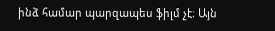ինձ համար պարզապես ֆիլմ չէ։ Այն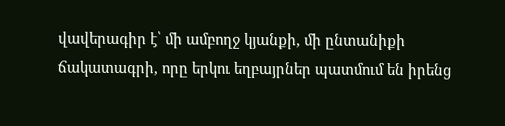վավերագիր է՝ մի ամբողջ կյանքի, մի ընտանիքի ճակատագրի, որը երկու եղբայրներ պատմում են իրենց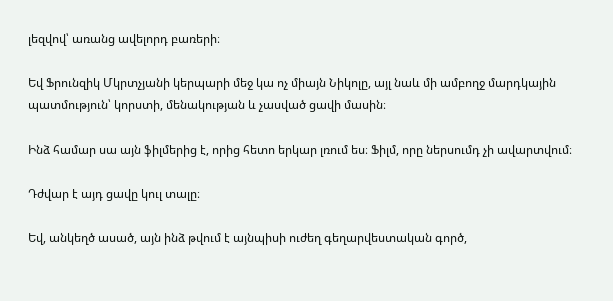լեզվով՝ առանց ավելորդ բառերի։

Եվ Ֆրունզիկ Մկրտչյանի կերպարի մեջ կա ոչ միայն Նիկոլը, այլ նաև մի ամբողջ մարդկային պատմություն՝ կորստի, մենակության և չասված ցավի մասին։

Ինձ համար սա այն ֆիլմերից է, որից հետո երկար լռում ես։ Ֆիլմ, որը ներսումդ չի ավարտվում։

Դժվար է այդ ցավը կուլ տալը։

Եվ, անկեղծ ասած, այն ինձ թվում է այնպիսի ուժեղ գեղարվեստական գործ,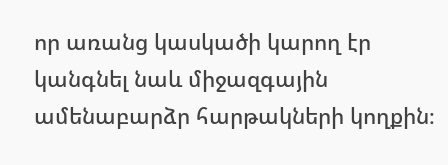որ առանց կասկածի կարող էր կանգնել նաև միջազգային ամենաբարձր հարթակների կողքին։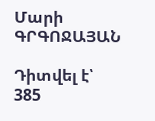Մարի ԳՐԳՈՋԱՅԱՆ

Դիտվել է՝ 385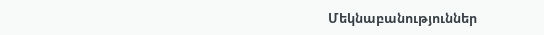Մեկնաբանություններ